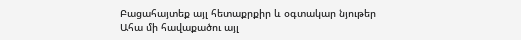Բացահայտեք այլ հետաքրքիր և օգտակար նյութեր
Ահա մի հավաքածու այլ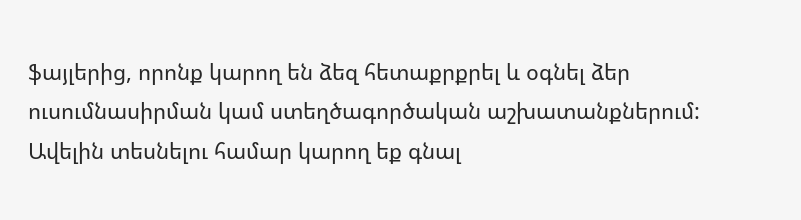ֆայլերից, որոնք կարող են ձեզ հետաքրքրել և օգնել ձեր ուսումնասիրման կամ ստեղծագործական աշխատանքներում: Ավելին տեսնելու համար կարող եք գնալ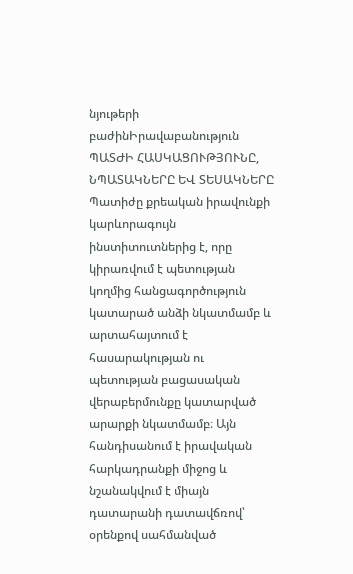նյութերի բաժինԻրավաբանություն
ՊԱՏԺԻ ՀԱՍԿԱՑՈՒԹՅՈՒՆԸ, ՆՊԱՏԱԿՆԵՐԸ ԵՎ ՏԵՍԱԿՆԵՐԸ
Պատիժը քրեական իրավունքի կարևորագույն ինստիտուտներից է, որը կիրառվում է պետության կողմից հանցագործություն կատարած անձի նկատմամբ և արտահայտում է հասարակության ու պետության բացասական վերաբերմունքը կատարված արարքի նկատմամբ։ Այն հանդիսանում է իրավական հարկադրանքի միջոց և նշանակվում է միայն դատարանի դատավճռով՝ օրենքով սահմանված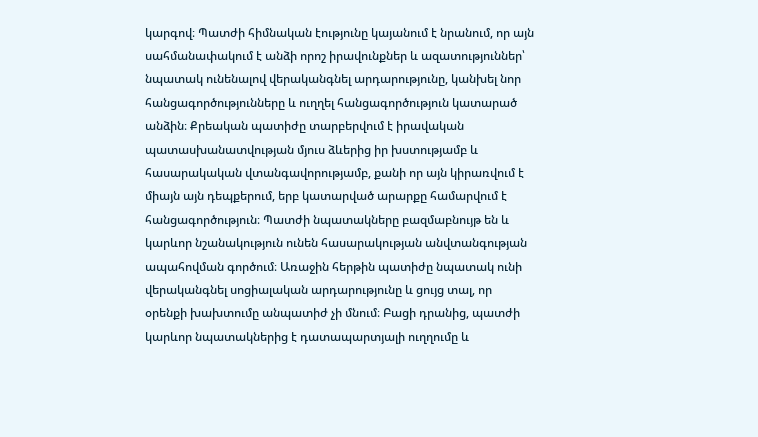կարգով։ Պատժի հիմնական էությունը կայանում է նրանում, որ այն սահմանափակում է անձի որոշ իրավունքներ և ազատություններ՝ նպատակ ունենալով վերականգնել արդարությունը, կանխել նոր հանցագործությունները և ուղղել հանցագործություն կատարած անձին։ Քրեական պատիժը տարբերվում է իրավական պատասխանատվության մյուս ձևերից իր խստությամբ և հասարակական վտանգավորությամբ, քանի որ այն կիրառվում է միայն այն դեպքերում, երբ կատարված արարքը համարվում է հանցագործություն։ Պատժի նպատակները բազմաբնույթ են և կարևոր նշանակություն ունեն հասարակության անվտանգության ապահովման գործում։ Առաջին հերթին պատիժը նպատակ ունի վերականգնել սոցիալական արդարությունը և ցույց տալ, որ օրենքի խախտումը անպատիժ չի մնում։ Բացի դրանից, պատժի կարևոր նպատակներից է դատապարտյալի ուղղումը և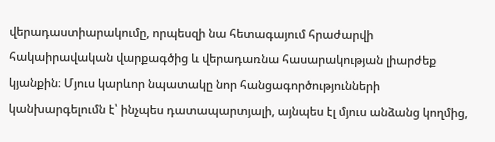վերադաստիարակումը, որպեսզի նա հետագայում հրաժարվի հակաիրավական վարքագծից և վերադառնա հասարակության լիարժեք կյանքին։ Մյուս կարևոր նպատակը նոր հանցագործությունների կանխարգելումն է՝ ինչպես դատապարտյալի, այնպես էլ մյուս անձանց կողմից,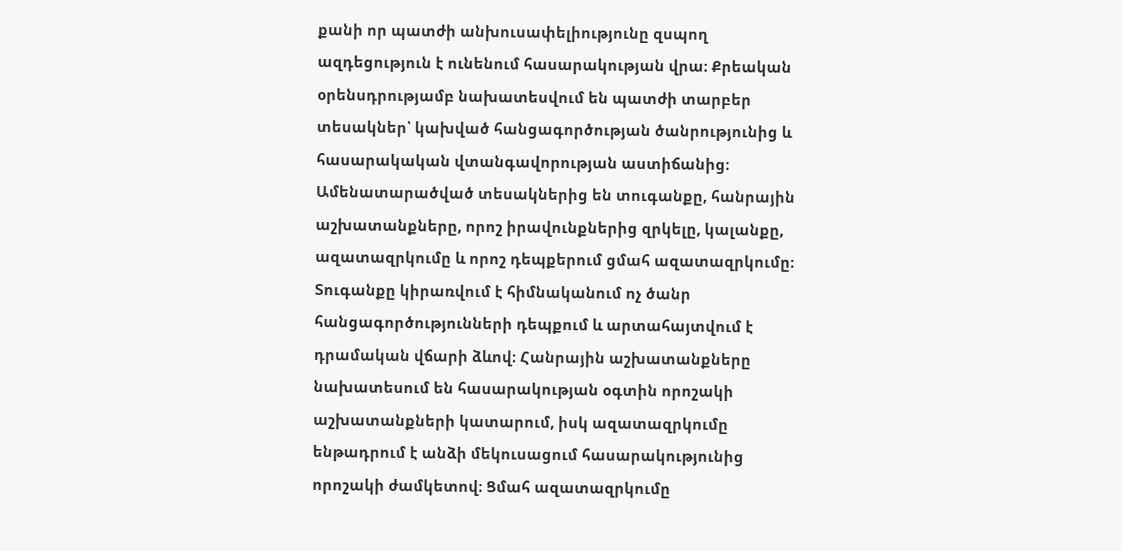քանի որ պատժի անխուսափելիությունը զսպող ազդեցություն է ունենում հասարակության վրա։ Քրեական օրենսդրությամբ նախատեսվում են պատժի տարբեր տեսակներ՝ կախված հանցագործության ծանրությունից և հասարակական վտանգավորության աստիճանից։ Ամենատարածված տեսակներից են տուգանքը, հանրային աշխատանքները, որոշ իրավունքներից զրկելը, կալանքը, ազատազրկումը և որոշ դեպքերում ցմահ ազատազրկումը։ Տուգանքը կիրառվում է հիմնականում ոչ ծանր հանցագործությունների դեպքում և արտահայտվում է դրամական վճարի ձևով։ Հանրային աշխատանքները նախատեսում են հասարակության օգտին որոշակի աշխատանքների կատարում, իսկ ազատազրկումը ենթադրում է անձի մեկուսացում հասարակությունից որոշակի ժամկետով։ Ցմահ ազատազրկումը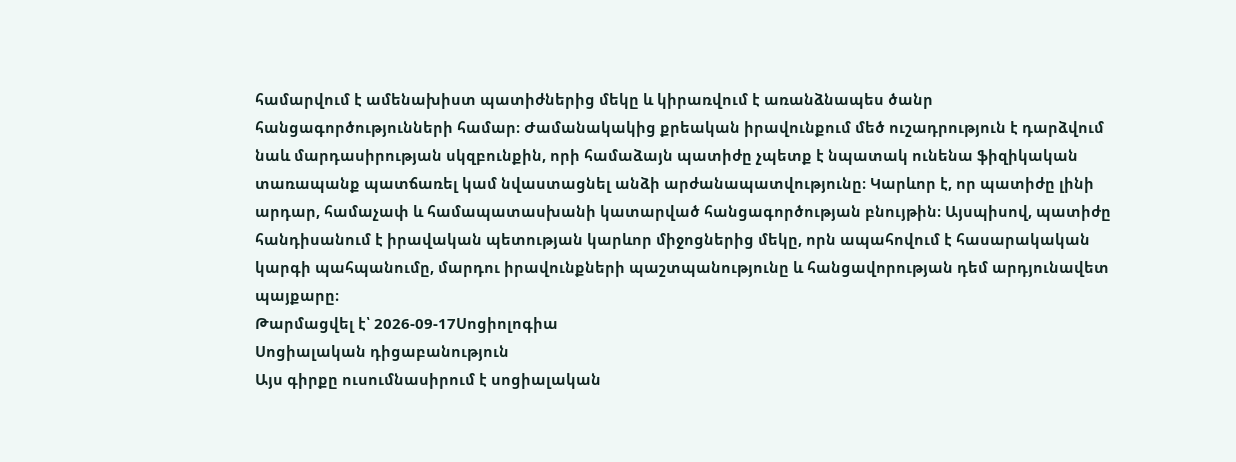համարվում է ամենախիստ պատիժներից մեկը և կիրառվում է առանձնապես ծանր հանցագործությունների համար։ Ժամանակակից քրեական իրավունքում մեծ ուշադրություն է դարձվում նաև մարդասիրության սկզբունքին, որի համաձայն պատիժը չպետք է նպատակ ունենա ֆիզիկական տառապանք պատճառել կամ նվաստացնել անձի արժանապատվությունը։ Կարևոր է, որ պատիժը լինի արդար, համաչափ և համապատասխանի կատարված հանցագործության բնույթին։ Այսպիսով, պատիժը հանդիսանում է իրավական պետության կարևոր միջոցներից մեկը, որն ապահովում է հասարակական կարգի պահպանումը, մարդու իրավունքների պաշտպանությունը և հանցավորության դեմ արդյունավետ պայքարը։
Թարմացվել է՝ 2026-09-17Սոցիոլոգիա
Սոցիալական դիցաբանություն
Այս գիրքը ուսումնասիրում է սոցիալական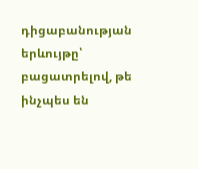դիցաբանության երևույթը՝ բացատրելով, թե ինչպես են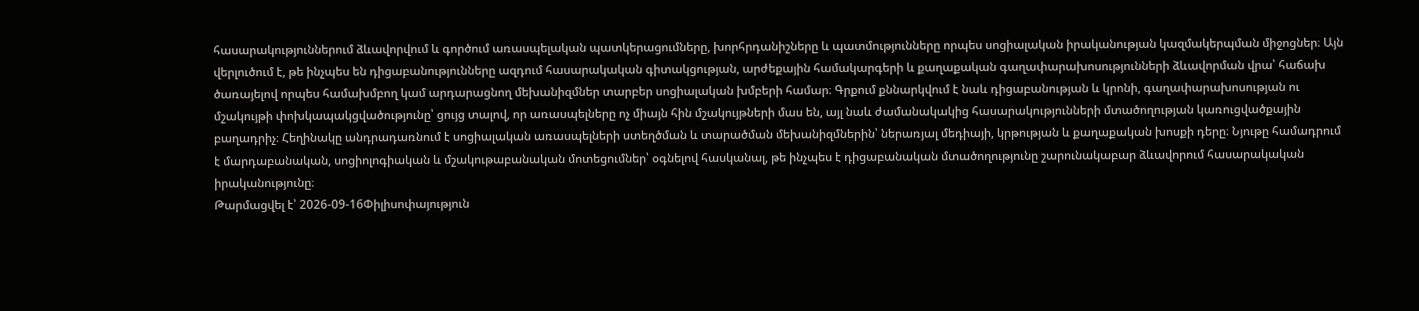հասարակություններում ձևավորվում և գործում առասպելական պատկերացումները, խորհրդանիշները և պատմությունները որպես սոցիալական իրականության կազմակերպման միջոցներ։ Այն վերլուծում է, թե ինչպես են դիցաբանությունները ազդում հասարակական գիտակցության, արժեքային համակարգերի և քաղաքական գաղափարախոսությունների ձևավորման վրա՝ հաճախ ծառայելով որպես համախմբող կամ արդարացնող մեխանիզմներ տարբեր սոցիալական խմբերի համար։ Գրքում քննարկվում է նաև դիցաբանության և կրոնի, գաղափարախոսության ու մշակույթի փոխկապակցվածությունը՝ ցույց տալով, որ առասպելները ոչ միայն հին մշակույթների մաս են, այլ նաև ժամանակակից հասարակությունների մտածողության կառուցվածքային բաղադրիչ։ Հեղինակը անդրադառնում է սոցիալական առասպելների ստեղծման և տարածման մեխանիզմներին՝ ներառյալ մեդիայի, կրթության և քաղաքական խոսքի դերը։ Նյութը համադրում է մարդաբանական, սոցիոլոգիական և մշակութաբանական մոտեցումներ՝ օգնելով հասկանալ, թե ինչպես է դիցաբանական մտածողությունը շարունակաբար ձևավորում հասարակական իրականությունը։
Թարմացվել է՝ 2026-09-16Փիլիսոփայություն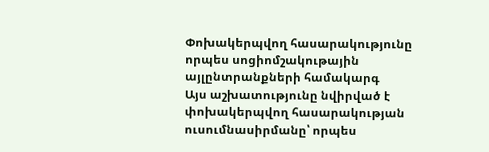Փոխակերպվող հասարակությունը որպես սոցիոմշակութային այլընտրանքների համակարգ
Այս աշխատությունը նվիրված է փոխակերպվող հասարակության ուսումնասիրմանը՝ որպես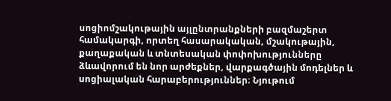սոցիոմշակութային այլընտրանքների բազմաշերտ համակարգի, որտեղ հասարակական, մշակութային, քաղաքական և տնտեսական փոփոխությունները ձևավորում են նոր արժեքներ, վարքագծային մոդելներ և սոցիալական հարաբերություններ։ Նյութում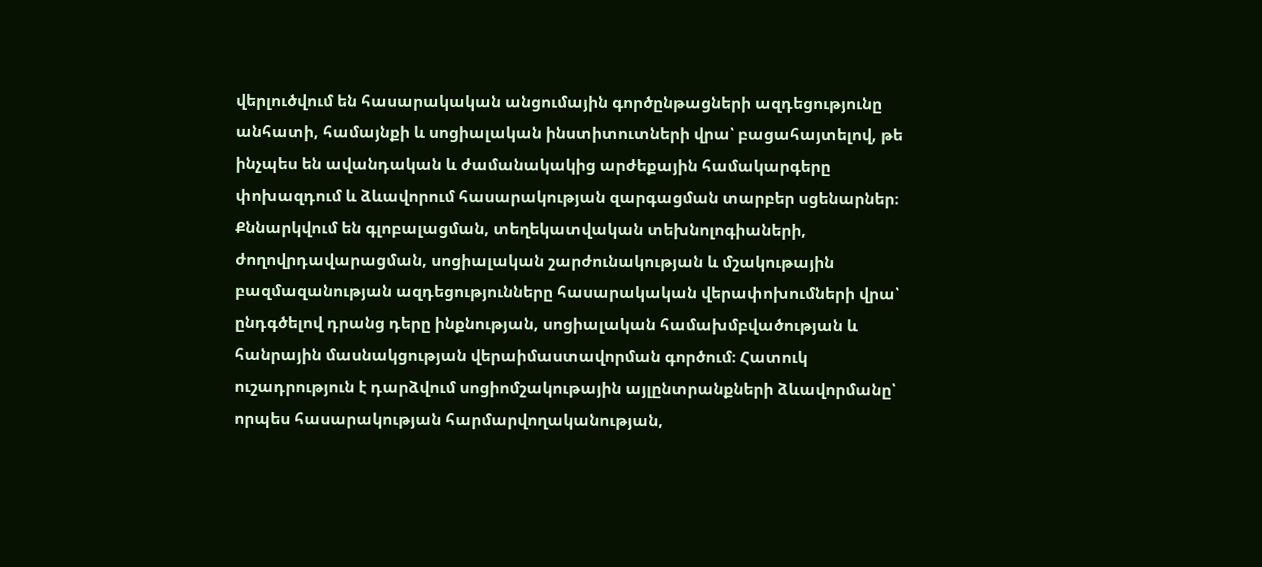վերլուծվում են հասարակական անցումային գործընթացների ազդեցությունը անհատի, համայնքի և սոցիալական ինստիտուտների վրա՝ բացահայտելով, թե ինչպես են ավանդական և ժամանակակից արժեքային համակարգերը փոխազդում և ձևավորում հասարակության զարգացման տարբեր սցենարներ։ Քննարկվում են գլոբալացման, տեղեկատվական տեխնոլոգիաների, ժողովրդավարացման, սոցիալական շարժունակության և մշակութային բազմազանության ազդեցությունները հասարակական վերափոխումների վրա՝ ընդգծելով դրանց դերը ինքնության, սոցիալական համախմբվածության և հանրային մասնակցության վերաիմաստավորման գործում։ Հատուկ ուշադրություն է դարձվում սոցիոմշակութային այլընտրանքների ձևավորմանը՝ որպես հասարակության հարմարվողականության,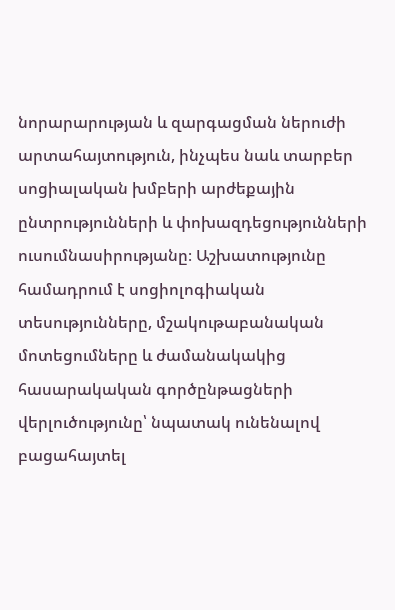նորարարության և զարգացման ներուժի արտահայտություն, ինչպես նաև տարբեր սոցիալական խմբերի արժեքային ընտրությունների և փոխազդեցությունների ուսումնասիրությանը։ Աշխատությունը համադրում է սոցիոլոգիական տեսությունները, մշակութաբանական մոտեցումները և ժամանակակից հասարակական գործընթացների վերլուծությունը՝ նպատակ ունենալով բացահայտել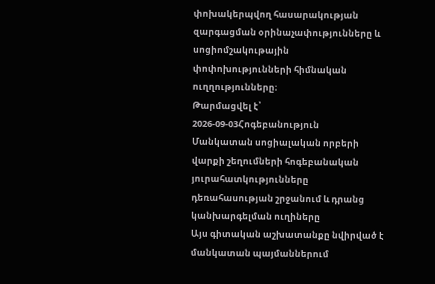փոխակերպվող հասարակության զարգացման օրինաչափությունները և սոցիոմշակութային փոփոխությունների հիմնական ուղղությունները։
Թարմացվել է՝ 2026-09-03Հոգեբանություն
Մանկատան սոցիալական որբերի վարքի շեղումների հոգեբանական յուրահատկությունները դեռահասության շրջանում և դրանց կանխարգելման ուղիները
Այս գիտական աշխատանքը նվիրված է մանկատան պայմաններում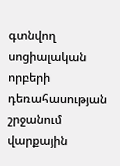գտնվող սոցիալական որբերի դեռահասության շրջանում վարքային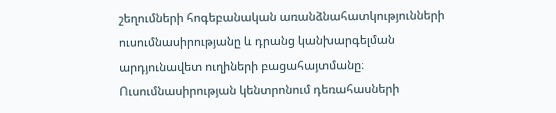շեղումների հոգեբանական առանձնահատկությունների ուսումնասիրությանը և դրանց կանխարգելման արդյունավետ ուղիների բացահայտմանը։ Ուսումնասիրության կենտրոնում դեռահասների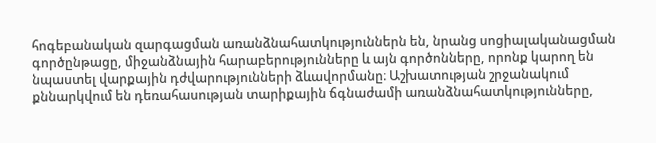հոգեբանական զարգացման առանձնահատկություններն են, նրանց սոցիալականացման գործընթացը, միջանձնային հարաբերությունները և այն գործոնները, որոնք կարող են նպաստել վարքային դժվարությունների ձևավորմանը։ Աշխատության շրջանակում քննարկվում են դեռահասության տարիքային ճգնաժամի առանձնահատկությունները,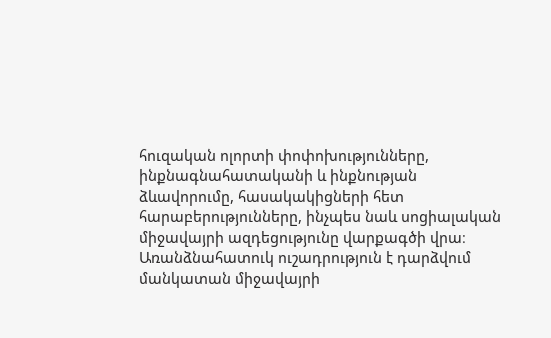հուզական ոլորտի փոփոխությունները, ինքնագնահատականի և ինքնության ձևավորումը, հասակակիցների հետ հարաբերությունները, ինչպես նաև սոցիալական միջավայրի ազդեցությունը վարքագծի վրա։ Առանձնահատուկ ուշադրություն է դարձվում մանկատան միջավայրի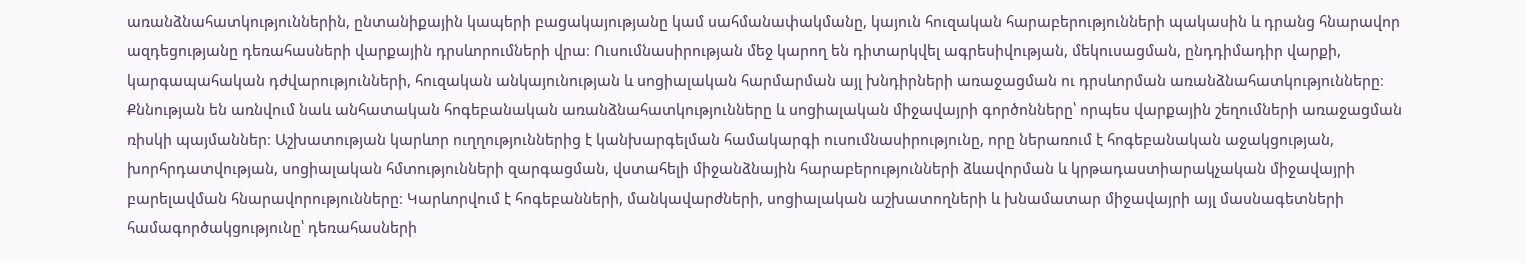առանձնահատկություններին, ընտանիքային կապերի բացակայությանը կամ սահմանափակմանը, կայուն հուզական հարաբերությունների պակասին և դրանց հնարավոր ազդեցությանը դեռահասների վարքային դրսևորումների վրա։ Ուսումնասիրության մեջ կարող են դիտարկվել ագրեսիվության, մեկուսացման, ընդդիմադիր վարքի, կարգապահական դժվարությունների, հուզական անկայունության և սոցիալական հարմարման այլ խնդիրների առաջացման ու դրսևորման առանձնահատկությունները։ Քննության են առնվում նաև անհատական հոգեբանական առանձնահատկությունները և սոցիալական միջավայրի գործոնները՝ որպես վարքային շեղումների առաջացման ռիսկի պայմաններ։ Աշխատության կարևոր ուղղություններից է կանխարգելման համակարգի ուսումնասիրությունը, որը ներառում է հոգեբանական աջակցության, խորհրդատվության, սոցիալական հմտությունների զարգացման, վստահելի միջանձնային հարաբերությունների ձևավորման և կրթադաստիարակչական միջավայրի բարելավման հնարավորությունները։ Կարևորվում է հոգեբանների, մանկավարժների, սոցիալական աշխատողների և խնամատար միջավայրի այլ մասնագետների համագործակցությունը՝ դեռահասների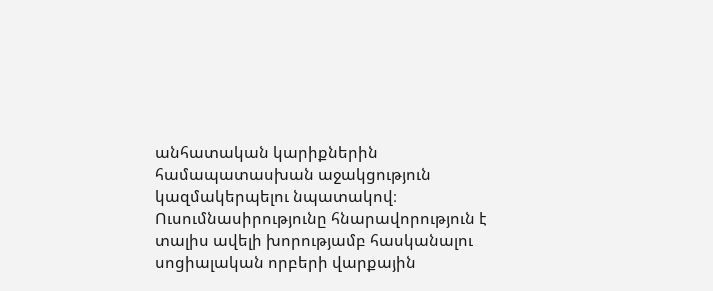անհատական կարիքներին համապատասխան աջակցություն կազմակերպելու նպատակով։ Ուսումնասիրությունը հնարավորություն է տալիս ավելի խորությամբ հասկանալու սոցիալական որբերի վարքային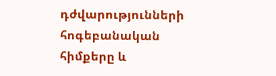դժվարությունների հոգեբանական հիմքերը և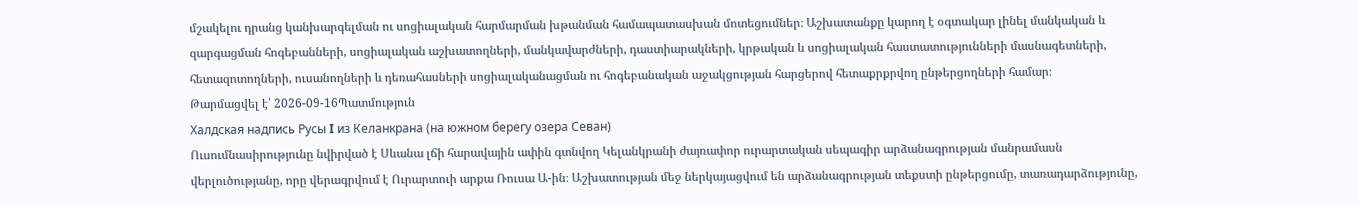մշակելու դրանց կանխարգելման ու սոցիալական հարմարման խթանման համապատասխան մոտեցումներ։ Աշխատանքը կարող է օգտակար լինել մանկական և զարգացման հոգեբանների, սոցիալական աշխատողների, մանկավարժների, դաստիարակների, կրթական և սոցիալական հաստատությունների մասնագետների, հետազոտողների, ուսանողների և դեռահասների սոցիալականացման ու հոգեբանական աջակցության հարցերով հետաքրքրվող ընթերցողների համար։
Թարմացվել է՝ 2026-09-16Պատմություն
Халдская надпись Русы I из Келанкрана (на южном берегу озера Севан)
Ուսումնասիրությունը նվիրված է Սևանա լճի հարավային ափին գտնվող Կելանկրանի ժայռափոր ուրարտական սեպագիր արձանագրության մանրամասն վերլուծությանը, որը վերագրվում է Ուրարտուի արքա Ռուսա Ա-ին։ Աշխատության մեջ ներկայացվում են արձանագրության տեքստի ընթերցումը, տառադարձությունը,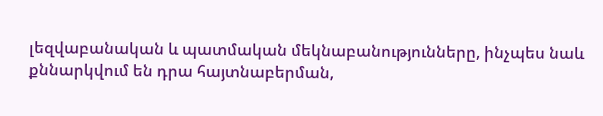լեզվաբանական և պատմական մեկնաբանությունները, ինչպես նաև քննարկվում են դրա հայտնաբերման,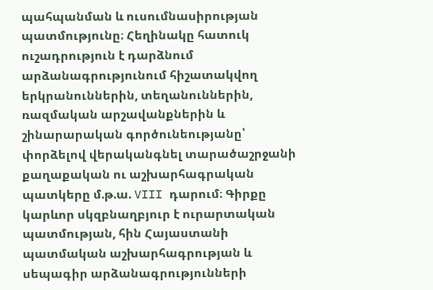պահպանման և ուսումնասիրության պատմությունը։ Հեղինակը հատուկ ուշադրություն է դարձնում արձանագրությունում հիշատակվող երկրանուններին, տեղանուններին, ռազմական արշավանքներին և շինարարական գործունեությանը՝ փորձելով վերականգնել տարածաշրջանի քաղաքական ու աշխարհագրական պատկերը մ.թ.ա. VIII դարում։ Գիրքը կարևոր սկզբնաղբյուր է ուրարտական պատմության, հին Հայաստանի պատմական աշխարհագրության և սեպագիր արձանագրությունների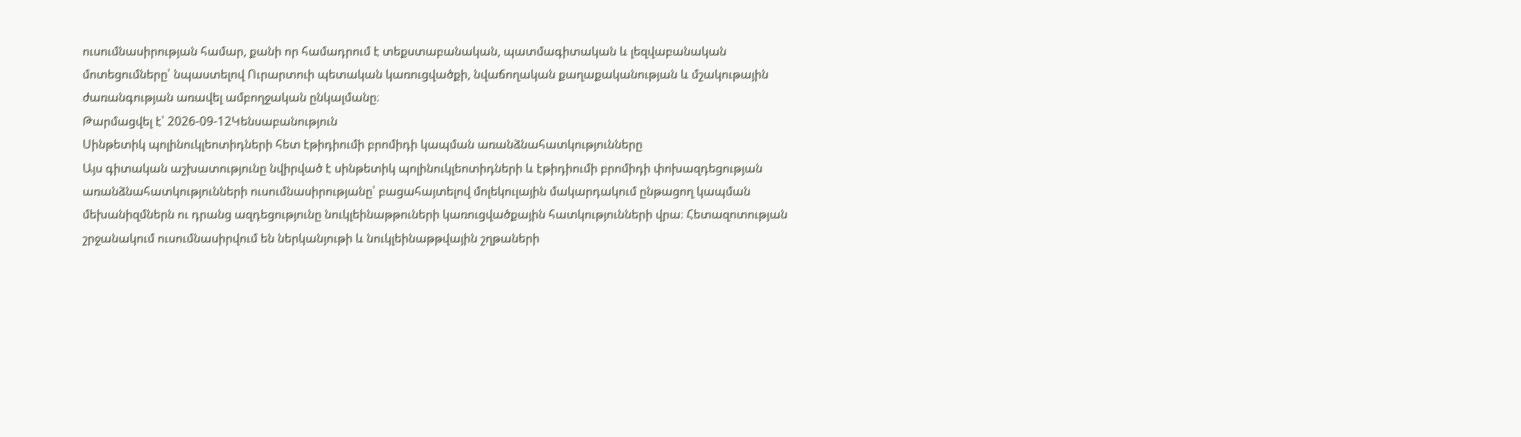ուսումնասիրության համար, քանի որ համադրում է տեքստաբանական, պատմագիտական և լեզվաբանական մոտեցումները՝ նպաստելով Ուրարտուի պետական կառուցվածքի, նվաճողական քաղաքականության և մշակութային ժառանգության առավել ամբողջական ընկալմանը։
Թարմացվել է՝ 2026-09-12Կենսաբանություն
Սինթետիկ պոլինուկլեոտիդների հետ էթիդիումի բրոմիդի կապման առանձնահատկությունները
Այս գիտական աշխատությունը նվիրված է սինթետիկ պոլինուկլեոտիդների և էթիդիումի բրոմիդի փոխազդեցության առանձնահատկությունների ուսումնասիրությանը՝ բացահայտելով մոլեկուլային մակարդակում ընթացող կապման մեխանիզմներն ու դրանց ազդեցությունը նուկլեինաթթուների կառուցվածքային հատկությունների վրա։ Հետազոտության շրջանակում ուսումնասիրվում են ներկանյութի և նուկլեինաթթվային շղթաների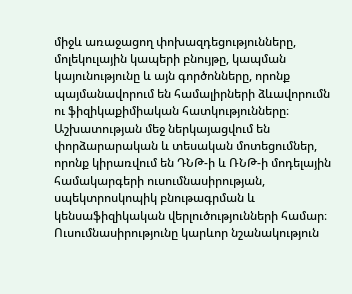միջև առաջացող փոխազդեցությունները, մոլեկուլային կապերի բնույթը, կապման կայունությունը և այն գործոնները, որոնք պայմանավորում են համալիրների ձևավորումն ու ֆիզիկաքիմիական հատկությունները։ Աշխատության մեջ ներկայացվում են փորձարարական և տեսական մոտեցումներ, որոնք կիրառվում են ԴՆԹ-ի և ՌՆԹ-ի մոդելային համակարգերի ուսումնասիրության, սպեկտրոսկոպիկ բնութագրման և կենսաֆիզիկական վերլուծությունների համար։ Ուսումնասիրությունը կարևոր նշանակություն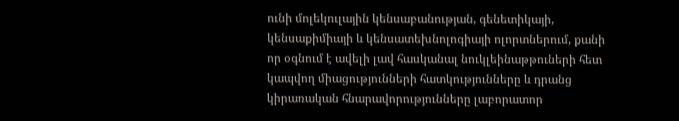ունի մոլեկուլային կենսաբանության, գենետիկայի, կենսաքիմիայի և կենսատեխնոլոգիայի ոլորտներում, քանի որ օգնում է ավելի լավ հասկանալ նուկլեինաթթուների հետ կապվող միացությունների հատկությունները և դրանց կիրառական հնարավորությունները լաբորատոր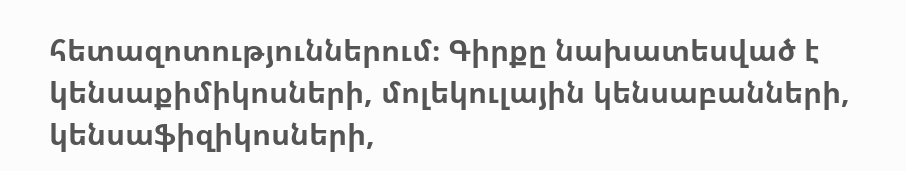հետազոտություններում։ Գիրքը նախատեսված է կենսաքիմիկոսների, մոլեկուլային կենսաբանների, կենսաֆիզիկոսների,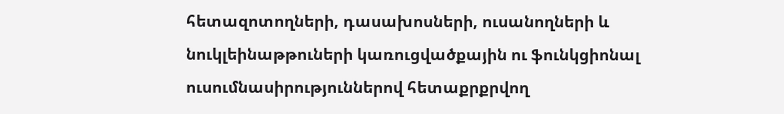հետազոտողների, դասախոսների, ուսանողների և նուկլեինաթթուների կառուցվածքային ու ֆունկցիոնալ ուսումնասիրություններով հետաքրքրվող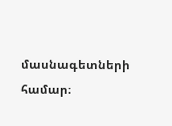մասնագետների համար։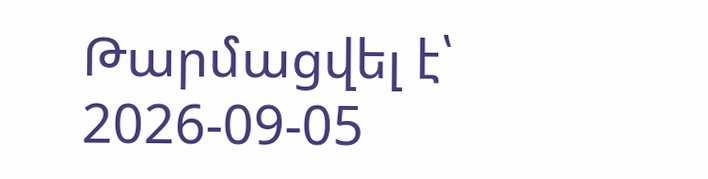Թարմացվել է՝ 2026-09-05